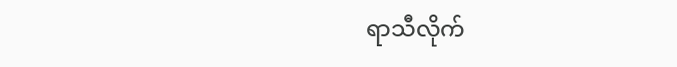ရာသီလိုက်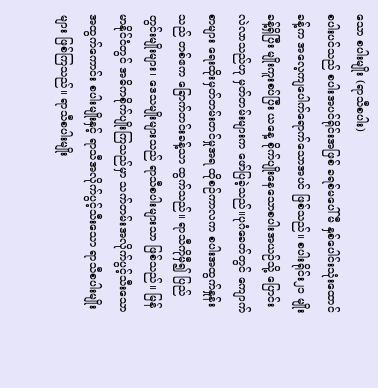သော စပါးမျိုး (ရာသီစပါး)
စပါးပင်သည် စပါးအပင်ရိုင်းအဖြစ် ခရစ်မပေါ်မီ နှစ်ပေါင်းသုံးထောင်ခန့်က အလေ့ကျပေါက်ရောက်သောအပင် ဖြစ်သည်။ စပါးရိုင်း၂၁ မျိုးခန့်ရှိပြီး မျိုးကူးစပ်ပြီး ယနေ့ စိုက်ပျိုးနေသောစပါးအယဉ်သို့ ပြောင်းလဲလာသည်ဟု မှတ်တမ်းများက ဖော်ပြခဲ့သည်။ပုဂံခေတ်တွင် ကျောက်စာများ ရေးထိုးမှတ်တမ်းတင်မှုအရ ထိုစဉ်ကာလက စပါးအထွက်နှုန်းသည် တစ်ဧက ခြောက်တင်းခန့်သာ ထွက်သည်။ ရာသီကိုမှီ၍ ပြည်တွင်းမျိုးများ၊ ဒေသမျိုးများသည် ရာသီစပါးများသာ ဖြစ်သည်။ မြန်မာနိုင်ငံတွင် အဓိကစိုက်ပျိုးကြသည်မှာ သက်တမ်းအလိုက်ပွင့်သီးသော အထွက်ကောင်း စပါးမျိုးနှင့် ရာသီအလိုက်ပွင့်သီးသော ရာသီစပါးမျိုးများ ဖြစ်ကြသည်။ ရာသီစပါးမျိုး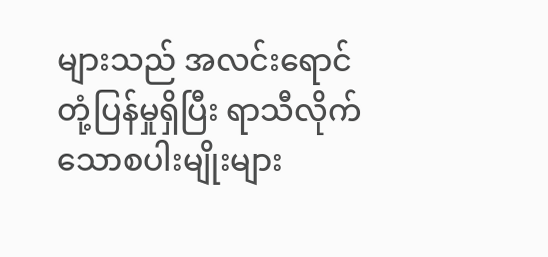များသည် အလင်းရောင်တုံ့ပြန်မှုရှိပြီး ရာသီလိုက်သောစပါးမျိုးများ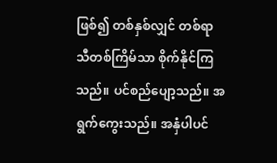ဖြစ်၍ တစ်နှစ်လျှင် တစ်ရာသီတစ်ကြိမ်သာ စိုက်နိုင်ကြသည်။ ပင်စည်ပျော့သည်။ အရွက်ကွေးသည်။ အနှံပါပင်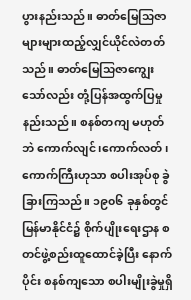ပွားနည်းသည်။ ဓာတ်မြေသြဇာများများထည့်လျှင်ယိုင်လဲတတ်သည်။ ဓာတ်မြေသြဇာကျွေးသော်လည်း တုံ့ပြန်အထွက်ပြမှုနည်းသည်။ စနစ်တကျ မဟုတ်ဘဲ ကောက်လျင်၊ကောက်လတ်၊ ကောက်ကြီးဟုသာ စပါးအုပ်စု ခွဲခြားကြသည်။ ၁၉၀၆ ခုနှစ်တွင် မြန်မာနိုင်ငံ၌ စိုက်ပျိုးရေးဌာန စတင်ဖွဲ့စည်းထူထောင်ခဲ့ပြီး နောက်ပိုင်း စနစ်ကျသော စပါးမျိုးခွဲမှုရှိ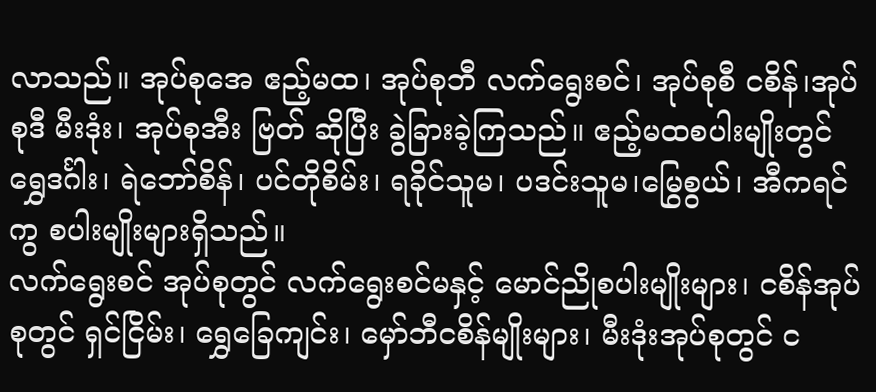လာသည်။ အုပ်စုအေ ဧည့်မထ၊ အုပ်စုဘီ လက်ရွေးစင်၊ အုပ်စုစီ ငစိန်၊အုပ်စုဒီ မီးဒုံး၊ အုပ်စုအီး ဗြတ် ဆိုပြီး ခွဲခြားခဲ့ကြသည်။ ဧည့်မထစပါးမျိုးတွင် ရွှေဒင်္ဂါး၊ ရဲဘော်စိန်၊ ပင်တိုစိမ်း၊ ရခိုင်သူမ၊ ပဒင်းသူမ၊မြွေစွယ်၊ အီကရင်ကွ စပါးမျိုးများရှိသည်။
လက်ရွေးစင် အုပ်စုတွင် လက်ရွေးစင်မနှင့် မောင်ညိုစပါးမျိုးများ၊ ငစိန်အုပ်စုတွင် ရှင်ငြိမ်း၊ ရွှေခြေကျင်း၊ မှော်ဘီငစိန်မျိုးများ၊ မီးဒုံးအုပ်စုတွင် င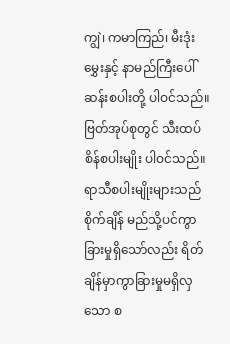ကျွဲ၊ ကမာကြည်၊ မီးဒုံးမွှေးနှင့် နာမည်ကြီးပေါ်ဆန်းစပါးတို့ ပါဝင်သည်။ဗြတ်အုပ်စုတွင် သီးထပ်စိန်စပါးမျိုး ပါဝင်သည်။ ရာသီစပါးမျိုးများသည် စိုက်ချိန် မည်သို့ပင်ကွာခြားမှုရှိသော်လည်း ရိတ်ချိန်မှာကွာခြားမှုမရှိလှသော စ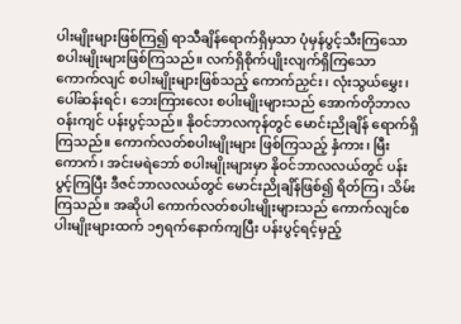ပါးမျိုးများဖြစ်ကြ၍ ရာသီချိန်ရောက်ရှိမှသာ ပုံမှန်ပွင့်သီးကြသော စပါးမျိုးများဖြစ်ကြသည်။ လက်ရှိစိုက်ပျိုးလျက်ရှိကြသော ကောက်လျင် စပါးမျိုးများဖြစ်သည့် ကောက်ညှင်း၊ လုံးသွယ်မွှေး၊ ပေါ်ဆန်းရင်၊ ဘေးကြားလေး စပါးမျိုးများသည် အောက်တိုဘာလဝန်းကျင် ပန်းပွင့်သည်။ နိုဝင်ဘာလကုန်တွင် မောင်းညိုချိန် ရောက်ရှိကြသည်။ ကောက်လတ်စပါးမျိုးများ ဖြစ်ကြသည့် နှံကား၊ မြီးကောက်၊ အင်းမရဲဘော် စပါးမျိုးများမှာ နိုဝင်ဘာလလယ်တွင် ပန်းပွင့်ကြပြီး ဒီဇင်ဘာလလယ်တွင် မောင်းညိုချိန်ဖြစ်၍ ရိတ်ကြ၊ သိမ်းကြသည်။ အဆိုပါ ကောက်လတ်စပါးမျိုးများသည် ကောက်လျင်စပါးမျိုးများထက် ၁၅ရက်နောက်ကျပြီး ပန်းပွင့်ရင့်မှည့်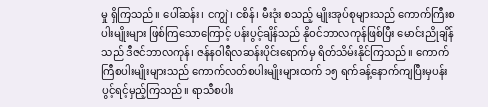မှု ရှိကြသည်။ ပေါ်ဆန်း၊ ငကျွဲ၊ ငစိန်၊ မီးဒုံး စသည့် မျိုးအုပ်စုများသည် ကောက်ကြီးစပါးမျိုးများ ဖြစ်ကြသောကြောင့် ပန်းပွင့်ချိန်သည် နိုဝင်ဘာလကုန်ဖြစ်ပြီး မောင်းညိုချိန်သည် ဒီဇင်ဘာလကုန်၊ ဇန်နဝါရီလဆန်းပိုင်းရောက်မှ ရိတ်သိမ်းနိုင်ကြသည်။ ကောက်ကြီစပါးမျိုးများသည် ကောက်လတ်စပါးမျိုးများထက် ၁၅ ရက်ခန့်နောက်ကျပြီးမှပန်းပွင့်ရင့်မှည့်ကြသည်။ ရာသီစပါး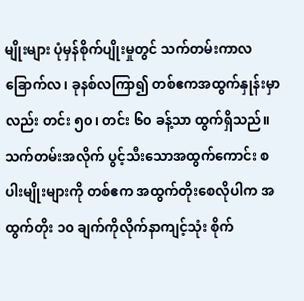မျိုးများ ပုံမှန်စိုက်ပျိုးမှုတွင် သက်တမ်းကာလ ခြောက်လ၊ ခုနစ်လကြာ၍ တစ်ဧကအထွက်နှုန်းမှာလည်း တင်း ၅၀၊ တင်း ၆၀ ခန့်သာ ထွက်ရှိသည်။သက်တမ်းအလိုက် ပွင့်သီးသောအထွက်ကောင်း စပါးမျိုးများကို တစ်ဧက အထွက်တိုးစေလိုပါက အထွက်တိုး ၁၀ ချက်ကိုလိုက်နာကျင့်သုံး စိုက်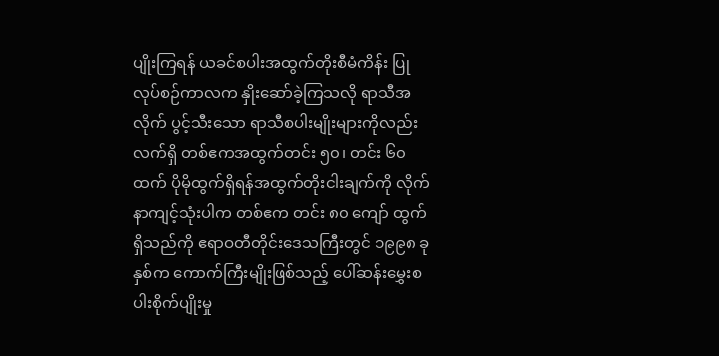ပျိုးကြရန် ယခင်စပါးအထွက်တိုးစီမံကိန်း ပြုလုပ်စဉ်ကာလက နှိုးဆော်ခဲ့ကြသလို ရာသီအလိုက် ပွင့်သီးသော ရာသီစပါးမျိုးများကိုလည်း လက်ရှိ တစ်ဧကအထွက်တင်း ၅၀၊ တင်း ၆၀ ထက် ပိုမိုထွက်ရှိရန်အထွက်တိုးငါးချက်ကို လိုက်နာကျင့်သုံးပါက တစ်ဧက တင်း ၈၀ ကျော် ထွက်ရှိသည်ကို ဧရာဝတီတိုင်းဒေသကြီးတွင် ၁၉၉၈ ခုနှစ်က ကောက်ကြီးမျိုးဖြစ်သည့် ပေါ်ဆန်းမွှေးစပါးစိုက်ပျိုးမှု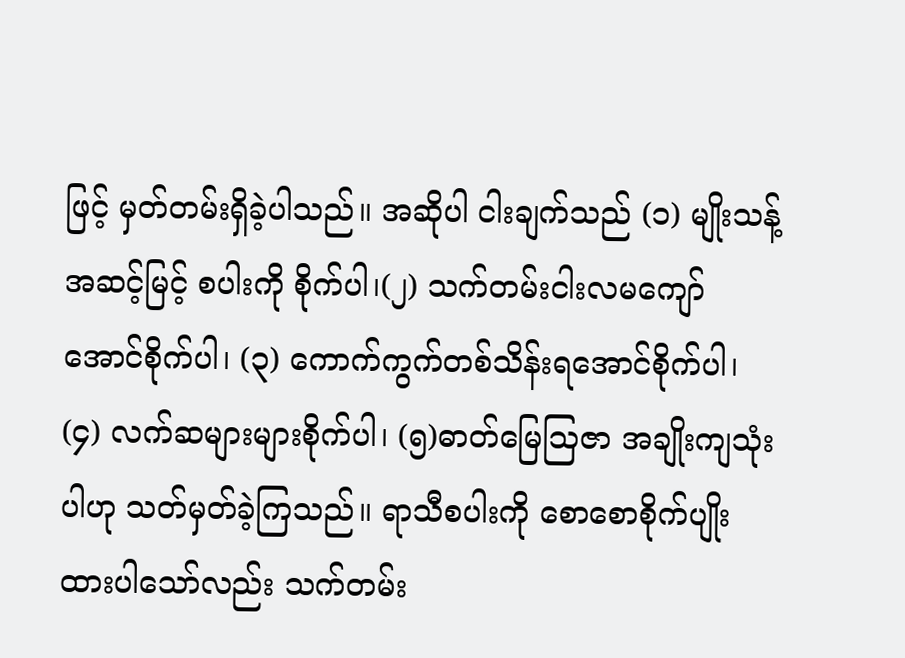ဖြင့် မှတ်တမ်းရှိခဲ့ပါသည်။ အဆိုပါ ငါးချက်သည် (၁) မျိုးသန့်အဆင့်မြင့် စပါးကို စိုက်ပါ၊(၂) သက်တမ်းငါးလမကျော်အောင်စိုက်ပါ၊ (၃) ကောက်ကွက်တစ်သိန်းရအောင်စိုက်ပါ၊ (၄) လက်ဆများများစိုက်ပါ၊ (၅)ဓာတ်မြေသြဇာ အချိုးကျသုံးပါဟု သတ်မှတ်ခဲ့ကြသည်။ ရာသီစပါးကို စောစောစိုက်ပျိုးထားပါသော်လည်း သက်တမ်း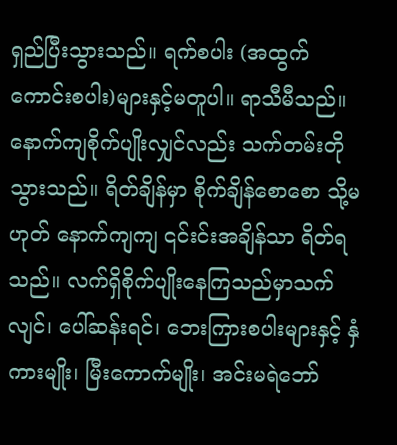ရှည်ပြီးသွားသည်။ ရက်စပါး (အထွက်ကောင်းစပါး)များနှင့်မတူပါ။ ရာသီမီသည်။ နောက်ကျစိုက်ပျိုးလျှင်လည်း သက်တမ်းတိုသွားသည်။ ရိတ်ချိန်မှာ စိုက်ချိန်စောစော သို့မဟုတ် နောက်ကျကျ ၎င်းင်းအချိန်သာ ရိတ်ရသည်။ လက်ရှိစိုက်ပျိုးနေကြသည်မှာသက်လျင်၊ ပေါ်ဆန်းရင်၊ ဘေးကြားစပါးများနှင့် နှံကားမျိုး၊ မြီးကောက်မျိုး၊ အင်းမရဲဘော်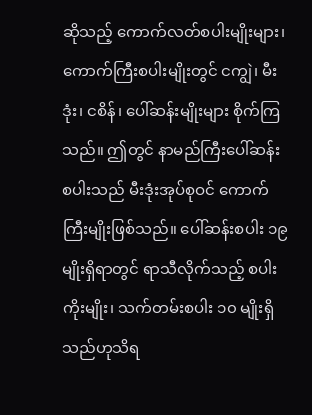ဆိုသည့် ကောက်လတ်စပါးမျိုးများ၊ကောက်ကြီးစပါးမျိုးတွင် ငကျွဲ၊ မီးဒုံး၊ ငစိန်၊ ပေါ်ဆန်းမျိုးများ စိုက်ကြသည်။ ဤတွင် နာမည်ကြီးပေါ်ဆန်းစပါးသည် မီးဒုံးအုပ်စုဝင် ကောက်ကြီးမျိုးဖြစ်သည်။ ပေါ်ဆန်းစပါး ၁၉ မျိုးရှိရာတွင် ရာသီလိုက်သည့် စပါးကိုးမျိုး၊ သက်တမ်းစပါး ၁၀ မျိုးရှိသည်ဟုသိရ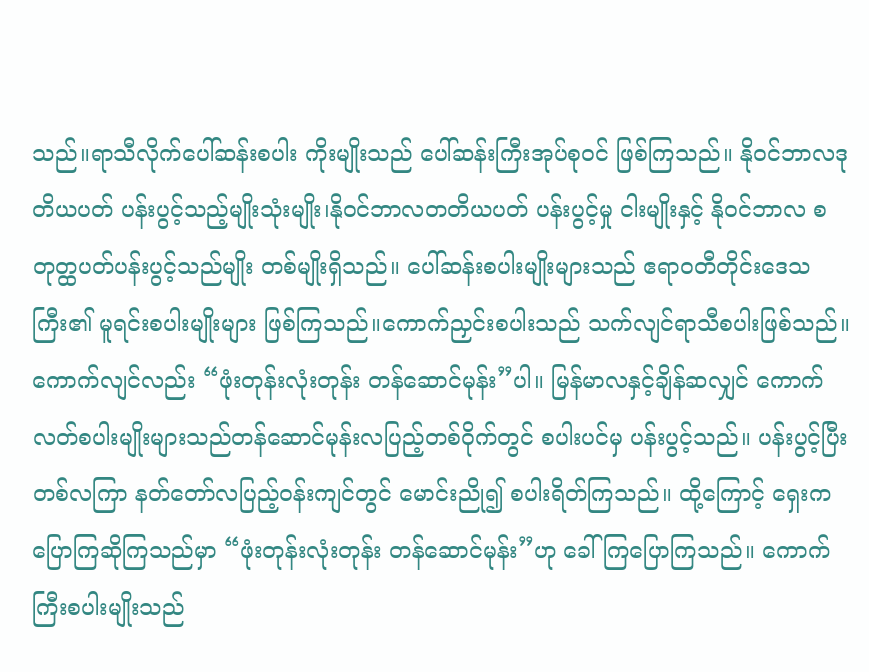သည်။ရာသီလိုက်ပေါ်ဆန်းစပါး ကိုးမျိုးသည် ပေါ်ဆန်းကြီးအုပ်စုဝင် ဖြစ်ကြသည်။ နိုဝင်ဘာလဒုတိယပတ် ပန်းပွင့်သည့်မျိုးသုံးမျိုး၊နိုဝင်ဘာလတတိယပတ် ပန်းပွင့်မှု ငါးမျိုးနှင့် နိုဝင်ဘာလ စတုတ္ထပတ်ပန်းပွင့်သည်မျိုး တစ်မျိုးရှိသည်။ ပေါ်ဆန်းစပါးမျိုးများသည် ဧရာဝတီတိုင်းဒေသကြီး၏ မူရင်းစပါးမျိုးများ ဖြစ်ကြသည်။ကောက်ညှင်းစပါးသည် သက်လျင်ရာသီစပါးဖြစ်သည်။
ကောက်လျင်လည်း “ဖုံးတုန်းလုံးတုန်း တန်ဆောင်မုန်း”ပါ။ မြန်မာလနှင့်ချိန်ဆလျှင် ကောက်လတ်စပါးမျိုးများသည်တန်ဆောင်မုန်းလပြည့်တစ်ဝိုက်တွင် စပါးပင်မှ ပန်းပွင့်သည်။ ပန်းပွင့်ပြီးတစ်လကြာ နတ်တော်လပြည့်ဝန်းကျင်တွင် မောင်းညို၍ စပါးရိတ်ကြသည်။ ထို့ကြောင့် ရှေးက ပြောကြဆိုကြသည်မှာ “ဖုံးတုန်းလုံးတုန်း တန်ဆောင်မုန်း”ဟု ခေါ်ကြပြောကြသည်။ ကောက်ကြီးစပါးမျိုးသည်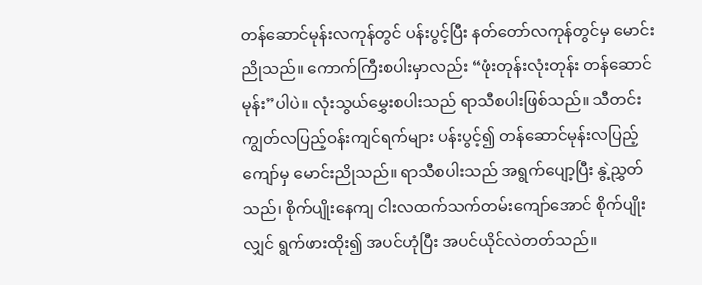တန်ဆောင်မုန်းလကုန်တွင် ပန်းပွင့်ပြီး နတ်တော်လကုန်တွင်မှ မောင်းညိုသည်။ ကောက်ကြီးစပါးမှာလည်း “ဖုံးတုန်းလုံးတုန်း တန်ဆောင်မုန်း”ပါပဲ။ လုံးသွယ်မွှေးစပါးသည် ရာသီစပါးဖြစ်သည်။ သီတင်းကျွတ်လပြည့်ဝန်းကျင်ရက်များ ပန်းပွင့်၍ တန်ဆောင်မုန်းလပြည့်ကျော်မှ မောင်းညိုသည်။ ရာသီစပါးသည် အရွက်ပျော့ပြီး နွဲ့ညွှတ်သည်၊ စိုက်ပျိုးနေကျ ငါးလထက်သက်တမ်းကျော်အောင် စိုက်ပျိုးလျှင် ရွက်ဖားထိုး၍ အပင်ဟုံပြီး အပင်ယိုင်လဲတတ်သည်။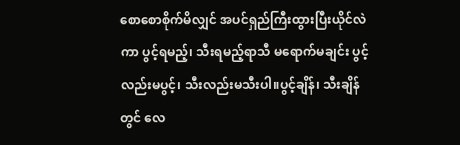စောစောစိုက်မိလျှင် အပင်ရှည်ကြီးထွားပြီးယိုင်လဲကာ ပွင့်ရမည့်၊ သီးရမည့်ရာသီ မရောက်မချင်း ပွင့်လည်းမပွင့်၊ သီးလည်းမသီးပါ။ပွင့်ချိန်၊ သီးချိန်တွင် လေ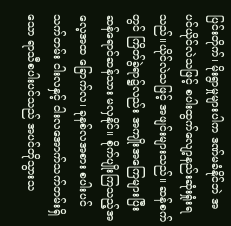ပြင်းတိုက်၊ မိုးရွာမှုများပါက ဒဏ်မခံနိုင်ဘဲ အပင်ယိုင်လဲသဖြင့် စပါးထွက်လျော့နည်းဆုံးရှုံးရသည်။ယိုင်လဲသဖြင့် အဖျင်းများသည်။ ဆန်စက်တွင် ကြိတ်ခွဲရာ၌လည်း အကျိုးအကြေများပြီး ဆန်ရောင်ဆန်သား မလှနိုင်။ စိုက်ပျိုးကြသည့်အလေ့အထ ခြောက်လ၊ ခုနစ်လအစား စပါးပင်သက်တမ်း ငါးလနှင့် ငါးလအောက်သက်တမ်းရှိသော ရာသီစပါးပင်သည် အပင်တိုသွားသ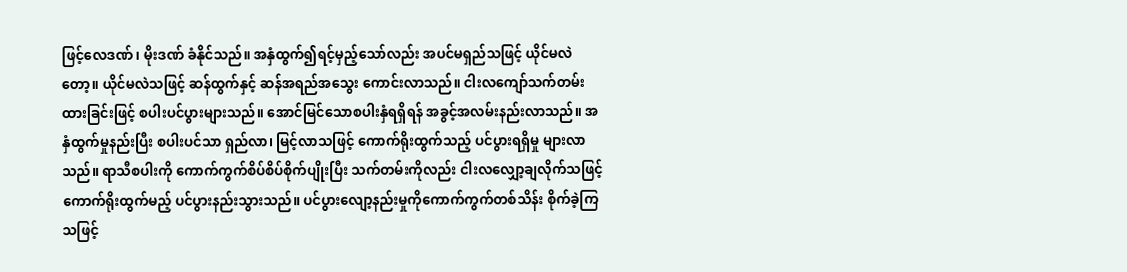ဖြင့်လေဒဏ်၊ မိုးဒဏ် ခံနိုင်သည်။ အနှံထွက်၍ရင့်မှည့်သော်လည်း အပင်မရှည်သဖြင့် ယိုင်မလဲတော့။ ယိုင်မလဲသဖြင့် ဆန်ထွက်နှင့် ဆန်အရည်အသွေး ကောင်းလာသည်။ ငါးလကျော်သက်တမ်း ထားခြင်းဖြင့် စပါးပင်ပွားများသည်။ အောင်မြင်သောစပါးနှံရရှိရန် အခွင့်အလမ်းနည်းလာသည်။ အနှံထွက်မှုနည်းပြီး စပါးပင်သာ ရှည်လာ၊ မြင့်လာသဖြင့် ကောက်ရိုးထွက်သည့် ပင်ပွားရရှိမှု များလာသည်။ ရာသီစပါးကို ကောက်ကွက်စိပ်စိပ်စိုက်ပျိုးပြီး သက်တမ်းကိုလည်း ငါးလလျှော့ချလိုက်သဖြင့် ကောက်ရိုးထွက်မည့် ပင်ပွားနည်းသွားသည်။ ပင်ပွားလျော့နည်းမှုကိုကောက်ကွက်တစ်သိန်း စိုက်ခဲ့ကြသဖြင့်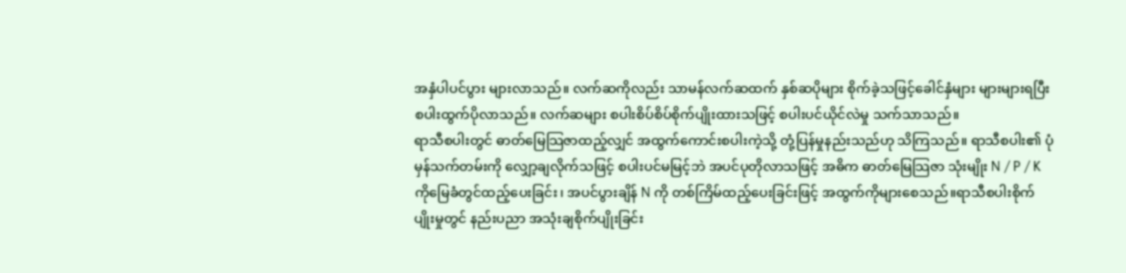အနှံပါပင်ပွား များလာသည်။ လက်ဆကိုလည်း သာမန်လက်ဆထက် နှစ်ဆပိုများ စိုက်ခဲ့သဖြင့်ခေါင်နှံများ များများရပြီး စပါးထွက်ပိုလာသည်။ လက်ဆများ စပါးစိပ်စိပ်စိုက်ပျိုးထားသဖြင့် စပါးပင်ယိုင်လဲမှု သက်သာသည်။
ရာသီစပါးတွင် ဓာတ်မြေသြဇာထည့်လျှင် အထွက်ကောင်းစပါးကဲ့သို့ တုံ့ပြန်မှုနည်းသည်ဟု သိကြသည်။ ရာသီစပါး၏ ပုံမှန်သက်တမ်းကို လျှော့ချလိုက်သဖြင့် စပါးပင်မမြင့်ဘဲ အပင်ပုတိုလာသဖြင့် အဓိက ဓာတ်မြေသြဇာ သုံးမျိုး N / P / K ကိုမြေခံတွင်ထည့်ပေးခြင်း၊ အပင်ပွားချိန် N ကို တစ်ကြိမ်ထည့်ပေးခြင်းဖြင့် အထွက်ကိုများစေသည်။ရာသီစပါးစိုက်ပျိုးမှုတွင် နည်းပညာ အသုံးချစိုက်ပျိုးခြင်း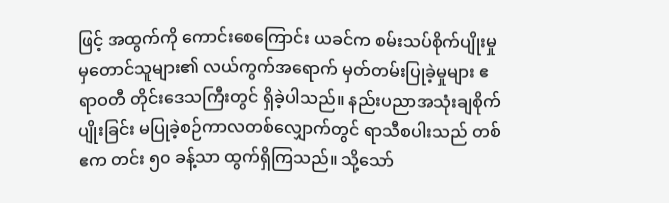ဖြင့် အထွက်ကို ကောင်းစေကြောင်း ယခင်က စမ်းသပ်စိုက်ပျိုးမှုမှတောင်သူများ၏ လယ်ကွက်အရောက် မှတ်တမ်းပြုခဲ့မှုများ ဧရာဝတီ တိုင်းဒေသကြီးတွင် ရှိခဲ့ပါသည်။ နည်းပညာအသုံးချစိုက်ပျိုးခြင်း မပြုခဲ့စဉ်ကာလတစ်လျှောက်တွင် ရာသီစပါးသည် တစ်ဧက တင်း ၅၀ ခန့်သာ ထွက်ရှိကြသည်။ သို့သော်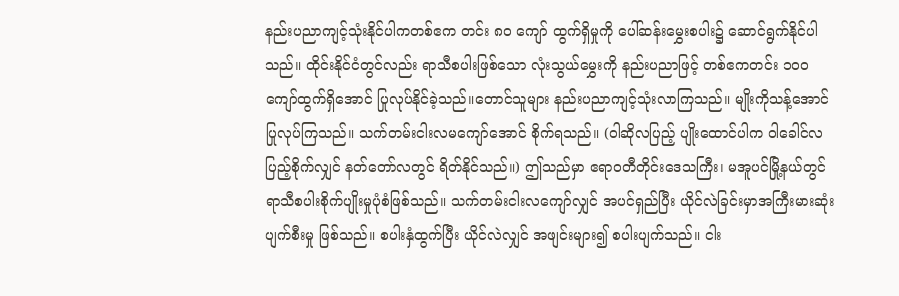နည်းပညာကျင့်သုံးနိုင်ပါကတစ်ဧက တင်း ၈၀ ကျော် ထွက်ရှိမှုကို ပေါ်ဆန်းမွှေးစပါး၌ ဆောင်ရွက်နိုင်ပါသည်။ ထိုင်းနိုင်ငံတွင်လည်း ရာသီစပါးဖြစ်သော လုံးသွယ်မွှေးကို နည်းပညာဖြင့် တစ်ဧကတင်း ၁၀၀ ကျော်ထွက်ရှိအောင် ပြုလုပ်နိုင်ခဲ့သည်။တောင်သူများ နည်းပညာကျင့်သုံးလာကြသည်။ မျိုးကိုသန့်အောင် ပြုလုပ်ကြသည်။ သက်တမ်းငါးလမကျော်အောင် စိုက်ရသည်။ (ဝါဆိုလပြည့် ပျိုးထောင်ပါက ဝါခေါင်လပြည့်စိုက်လျှင် နတ်တော်လတွင် ရိတ်နိုင်သည်။) ဤသည်မှာ ဧရာဝတီတိုင်းဒေသကြီး၊ မအူပင်မြို့နယ်တွင် ရာသီစပါးစိုက်ပျိုးမှုပုံစံဖြစ်သည်။ သက်တမ်းငါးလကျော်လျှင် အပင်ရှည်ပြီး ယိုင်လဲခြင်းမှာအကြီးမားဆုံး ပျက်စီးမှု ဖြစ်သည်။ စပါးနှံထွက်ပြီး ယိုင်လဲလျှင် အဖျင်းများ၍ စပါးပျက်သည်။ ငါး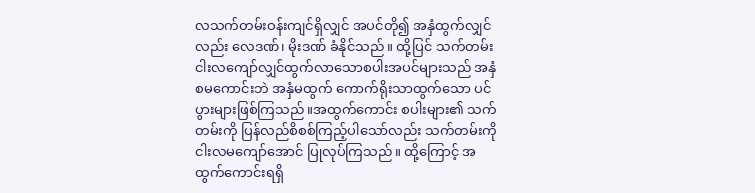လသက်တမ်းဝန်းကျင်ရှိလျှင် အပင်တို၍ အနှံထွက်လျှင်လည်း လေဒဏ်၊ မိုးဒဏ် ခံနိုင်သည်။ ထို့ပြင် သက်တမ်းငါးလကျော်လျှင်ထွက်လာသောစပါးအပင်များသည် အနှံစမကောင်းဘဲ အနှံမထွက် ကောက်ရိုးသာထွက်သော ပင်ပွားများဖြစ်ကြသည်။အထွက်ကောင်း စပါးများ၏ သက်တမ်းကို ပြန်လည်စိစစ်ကြည့်ပါသော်လည်း သက်တမ်းကို ငါးလမကျော်အောင် ပြုလုပ်ကြသည်။ ထို့ကြောင့် အထွက်ကောင်းရရှိ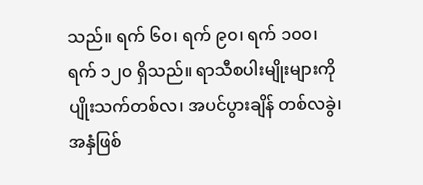သည်။ ရက် ၆၀၊ ရက် ၉၀၊ ရက် ၁၀၀၊ ရက် ၁၂၀ ရှိသည်။ ရာသီစပါးမျိုးများကို ပျိုးသက်တစ်လ၊ အပင်ပွားချိန် တစ်လခွဲ၊ အနှံဖြစ်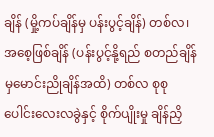ချိန် (မှို့ကပ်ချိန်မှ ပန်းပွင့်ချိန်) တစ်လ၊ အစေ့ဖြစ်ချိန် (ပန်းပွင့်နို့ရည် စတည်ချိန်မှမောင်းညိုချိန်အထိ) တစ်လ စုစုပေါင်းလေးလခွဲနှင့် စိုက်ပျိုးမှု ချိန်ညှိ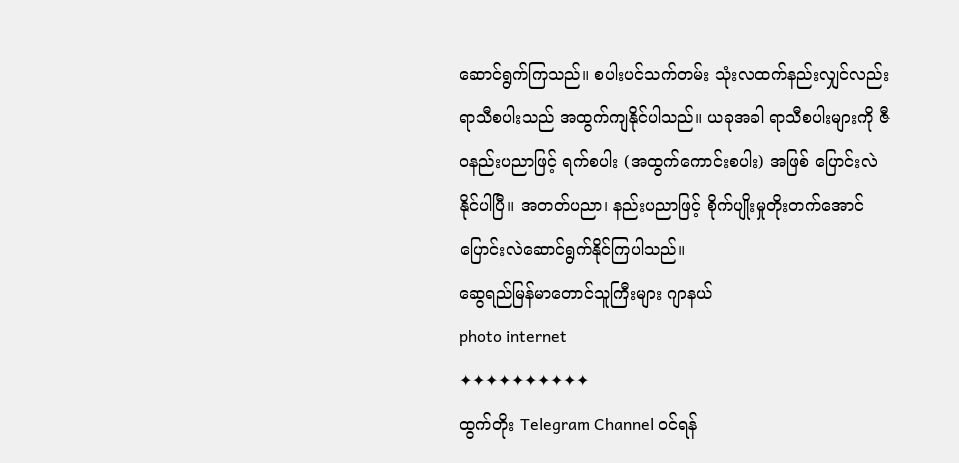ဆောင်ရွက်ကြသည်။ စပါးပင်သက်တမ်း သုံးလထက်နည်းလျှင်လည်း ရာသီစပါးသည် အထွက်ကျနိုင်ပါသည်။ ယခုအခါ ရာသီစပါးများကို ဇီဝနည်းပညာဖြင့် ရက်စပါး (အထွက်ကောင်းစပါး) အဖြစ် ပြောင်းလဲနိုင်ပါပြီ။ အတတ်ပညာ၊ နည်းပညာဖြင့် စိုက်ပျိုးမှုတိုးတက်အောင်ပြောင်းလဲဆောင်ရွက်နိုင်ကြပါသည်။
ဆွေရည်မြန်မာတောင်သူကြီးများ ဂျာနယ်
photo internet
✦✦✦✦✦✦✦✦✦✦
ထွက်တိုး Telegram Channel ဝင်ရန်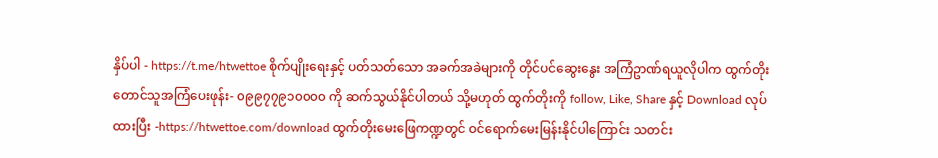နှိပ်ပါ - https://t.me/htwettoe စိုက်ပျိုးရေးနှင့် ပတ်သတ်သော အခက်အခဲများကို တိုင်ပင်ဆွေးနွေး အကြံဥာဏ်ရယူလိုပါက ထွက်တိုး တောင်သူအကြံပေးဖုန်း- ၀၉၉၇၇၉၁၀၀၀၀ ကို ဆက်သွယ်နိုင်ပါတယ် သို့မဟုတ် ထွက်တိုးကို follow, Like, Share နှင့် Download လုပ်ထားပြီး -https://htwettoe.com/download ထွက်တိုးမေးဖြေကဏ္ဍတွင် ဝင်ရောက်မေးမြန်းနိုင်ပါကြောင်း သတင်း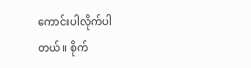ကောင်းပါလိုက်ပါတယ်။ စိုက်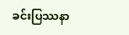ခင်းပြဿနာ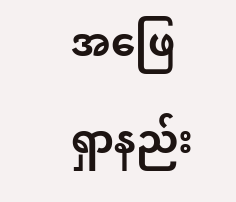အဖြေရှာနည်း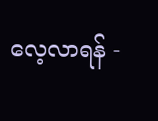လေ့လာရန် -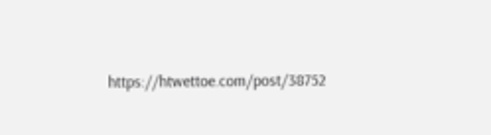https://htwettoe.com/post/38752